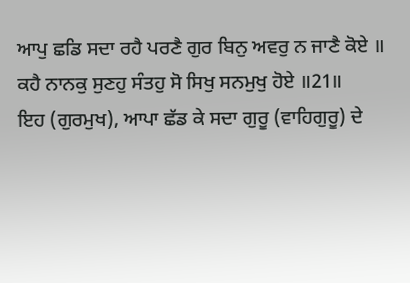ਆਪੁ ਛਡਿ ਸਦਾ ਰਹੈ ਪਰਣੈ ਗੁਰ ਬਿਨੁ ਅਵਰੁ ਨ ਜਾਣੈ ਕੋਏ ॥
ਕਹੈ ਨਾਨਕੁ ਸੁਣਹੁ ਸੰਤਹੁ ਸੋ ਸਿਖੁ ਸਨਮੁਖੁ ਹੋਏ ॥21॥
ਇਹ (ਗੁਰਮੁਖ), ਆਪਾ ਛੱਡ ਕੇ ਸਦਾ ਗੁਰੂ (ਵਾਹਿਗੁਰੂ) ਦੇ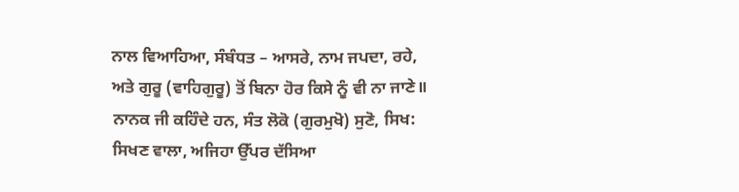ਨਾਲ ਵਿਆਹਿਆ, ਸੰਬੰਧਤ – ਆਸਰੇ, ਨਾਮ ਜਪਦਾ, ਰਹੇ, ਅਤੇ ਗੁਰੂ (ਵਾਹਿਗੁਰੂ) ਤੋਂ ਬਿਨਾ ਹੋਰ ਕਿਸੇ ਨੂੰ ਵੀ ਨਾ ਜਾਣੇ॥ ਨਾਨਕ ਜੀ ਕਹਿੰਦੇ ਹਨ, ਸੰਤ ਲੋਕੋ (ਗੁਰਮੁਖੋ) ਸੁਣੋ, ਸਿਖ: ਸਿਖਣ ਵਾਲਾ, ਅਜਿਹਾ ਉੱਪਰ ਦੱਸਿਆ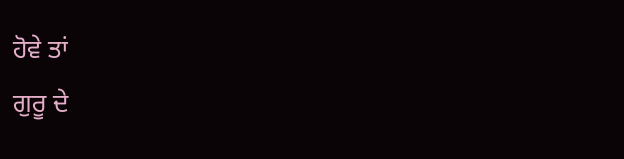ਹੋਵੇ ਤਾਂ
ਗੁਰੂ ਦੇ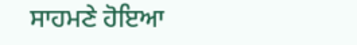ਸਾਹਮਣੇ ਹੋਇਆ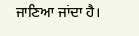ਜਾਣਿਆ ਜਾਂਦਾ ਹੈ।